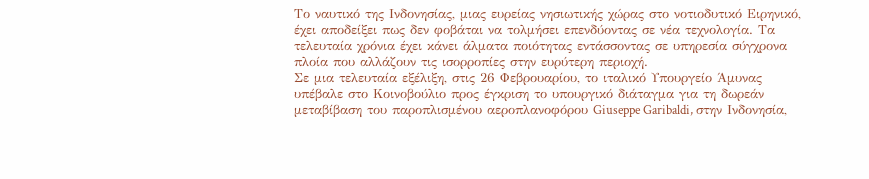Το ναυτικό της Ινδονησίας, μιας ευρείας νησιωτικής χώρας στο νοτιοδυτικό Ειρηνικό, έχει αποδείξει πως δεν φοβάται να τολμήσει επενδύοντας σε νέα τεχνολογία. Τα τελευταία χρόνια έχει κάνει άλματα ποιότητας εντάσσοντας σε υπηρεσία σύγχρονα πλοία που αλλάζουν τις ισορροπίες στην ευρύτερη περιοχή.
Σε μια τελευταία εξέλιξη, στις 26 Φεβρουαρίου, το ιταλικό Υπουργείο Άμυνας υπέβαλε στο Κοινοβούλιο προς έγκριση το υπουργικό διάταγμα για τη δωρεάν μεταβίβαση του παροπλισμένου αεροπλανοφόρου Giuseppe Garibaldi, στην Ινδονησία,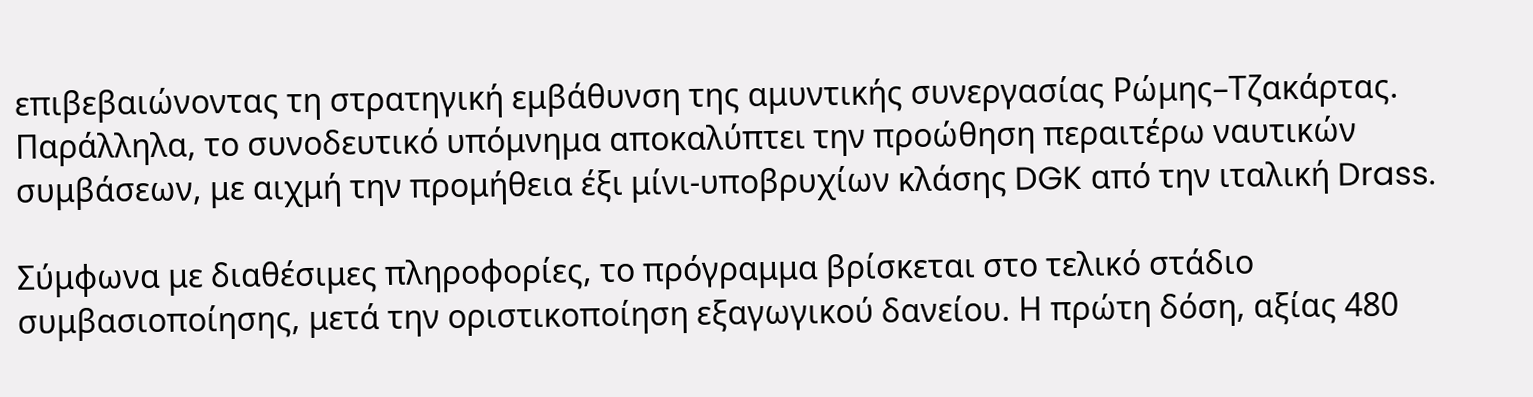επιβεβαιώνοντας τη στρατηγική εμβάθυνση της αμυντικής συνεργασίας Ρώμης–Τζακάρτας. Παράλληλα, το συνοδευτικό υπόμνημα αποκαλύπτει την προώθηση περαιτέρω ναυτικών συμβάσεων, με αιχμή την προμήθεια έξι μίνι-υποβρυχίων κλάσης DGK από την ιταλική Drass.

Σύμφωνα με διαθέσιμες πληροφορίες, το πρόγραμμα βρίσκεται στο τελικό στάδιο συμβασιοποίησης, μετά την οριστικοποίηση εξαγωγικού δανείου. Η πρώτη δόση, αξίας 480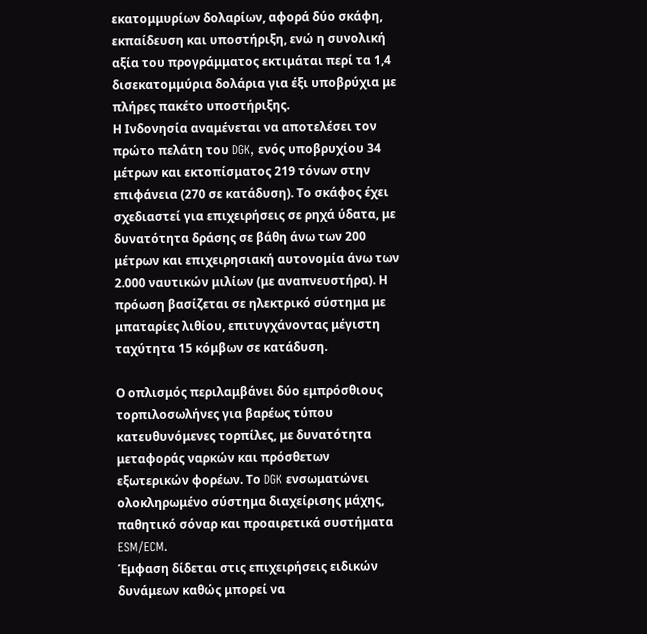εκατομμυρίων δολαρίων, αφορά δύο σκάφη, εκπαίδευση και υποστήριξη, ενώ η συνολική αξία του προγράμματος εκτιμάται περί τα 1,4 δισεκατομμύρια δολάρια για έξι υποβρύχια με πλήρες πακέτο υποστήριξης.
Η Ινδονησία αναμένεται να αποτελέσει τον πρώτο πελάτη του DGK, ενός υποβρυχίου 34 μέτρων και εκτοπίσματος 219 τόνων στην επιφάνεια (270 σε κατάδυση). Το σκάφος έχει σχεδιαστεί για επιχειρήσεις σε ρηχά ύδατα, με δυνατότητα δράσης σε βάθη άνω των 200 μέτρων και επιχειρησιακή αυτονομία άνω των 2.000 ναυτικών μιλίων (με αναπνευστήρα). Η πρόωση βασίζεται σε ηλεκτρικό σύστημα με μπαταρίες λιθίου, επιτυγχάνοντας μέγιστη ταχύτητα 15 κόμβων σε κατάδυση.

Ο οπλισμός περιλαμβάνει δύο εμπρόσθιους τορπιλοσωλήνες για βαρέως τύπου κατευθυνόμενες τορπίλες, με δυνατότητα μεταφοράς ναρκών και πρόσθετων εξωτερικών φορέων. Το DGK ενσωματώνει ολοκληρωμένο σύστημα διαχείρισης μάχης, παθητικό σόναρ και προαιρετικά συστήματα ESM/ECM.
Έμφαση δίδεται στις επιχειρήσεις ειδικών δυνάμεων καθώς μπορεί να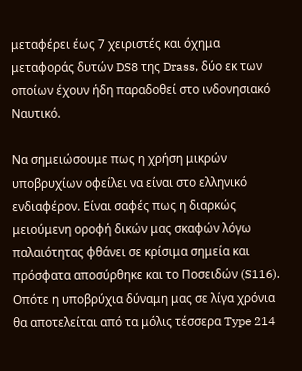μεταφέρει έως 7 χειριστές και όχημα μεταφοράς δυτών DS8 της Drass, δύο εκ των οποίων έχουν ήδη παραδοθεί στο ινδονησιακό Ναυτικό.

Να σημειώσουμε πως η χρήση μικρών υποβρυχίων οφείλει να είναι στο ελληνικό ενδιαφέρον. Είναι σαφές πως η διαρκώς μειούμενη οροφή δικών μας σκαφών λόγω παλαιότητας φθάνει σε κρίσιμα σημεία και πρόσφατα αποσύρθηκε και το Ποσειδών (S116). Οπότε η υποβρύχια δύναμη μας σε λίγα χρόνια θα αποτελείται από τα μόλις τέσσερα Type 214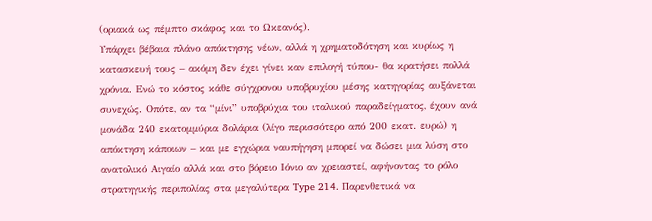(οριακά ως πέμπτο σκάφος και το Ωκεανός).
Υπάρχει βέβαια πλάνο απόκτησης νέων, αλλά η χρηματοδότηση και κυρίως η κατασκευή τους – ακόμη δεν έχει γίνει καν επιλογή τύπου- θα κρατήσει πολλά χρόνια. Ενώ το κόστος κάθε σύγχρονου υποβρυχίου μέσης κατηγορίας αυξάνεται συνεχώς. Οπότε, αν τα “μίνι” υποβρύχια του ιταλικού παραδείγματος, έχουν ανά μονάδα 240 εκατομμύρια δολάρια (λίγο περισσότερο από 200 εκατ. ευρώ) η απόκτηση κάποιων – και με εγχώρια ναυπήγηση μπορεί να δώσει μια λύση στο ανατολικό Αιγαίο αλλά και στο βόρειο Ιόνιο αν χρειαστεί, αφήνοντας το ρόλο στρατηγικής περιπολίας στα μεγαλύτερα Type 214. Παρενθετικά να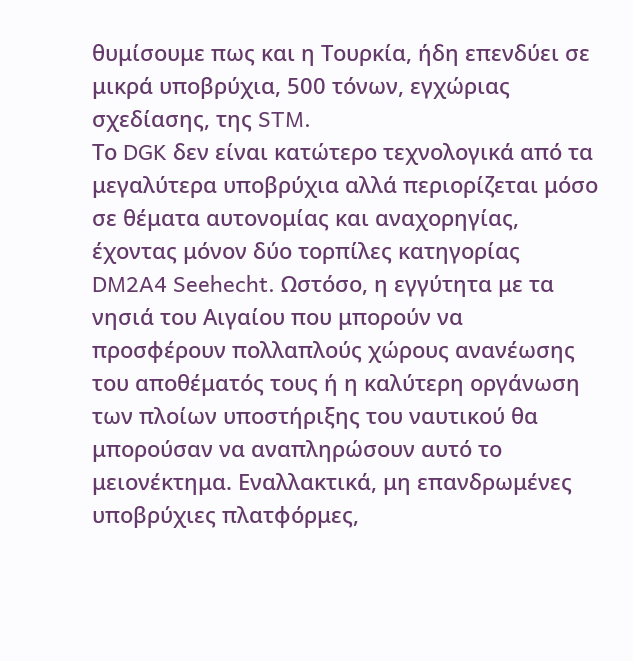θυμίσουμε πως και η Τουρκία, ήδη επενδύει σε μικρά υποβρύχια, 500 τόνων, εγχώριας σχεδίασης, της STM.
Το DGK δεν είναι κατώτερο τεχνολογικά από τα μεγαλύτερα υποβρύχια αλλά περιορίζεται μόσο σε θέματα αυτονομίας και αναχορηγίας, έχοντας μόνον δύο τορπίλες κατηγορίας DM2A4 Seehecht. Ωστόσο, η εγγύτητα με τα νησιά του Αιγαίου που μπορούν να προσφέρουν πολλαπλούς χώρους ανανέωσης του αποθέματός τους ή η καλύτερη οργάνωση των πλοίων υποστήριξης του ναυτικού θα μπορούσαν να αναπληρώσουν αυτό το μειονέκτημα. Εναλλακτικά, μη επανδρωμένες υποβρύχιες πλατφόρμες,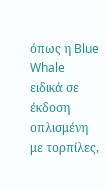όπως η Blue Whale ειδικά σε έκδοση οπλισμένη με τορπίλες,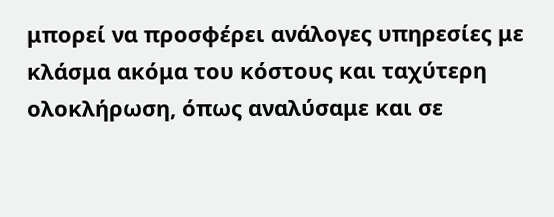μπορεί να προσφέρει ανάλογες υπηρεσίες με κλάσμα ακόμα του κόστους και ταχύτερη ολοκλήρωση, όπως αναλύσαμε και σε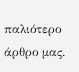παλιότερο άρθρο μας.